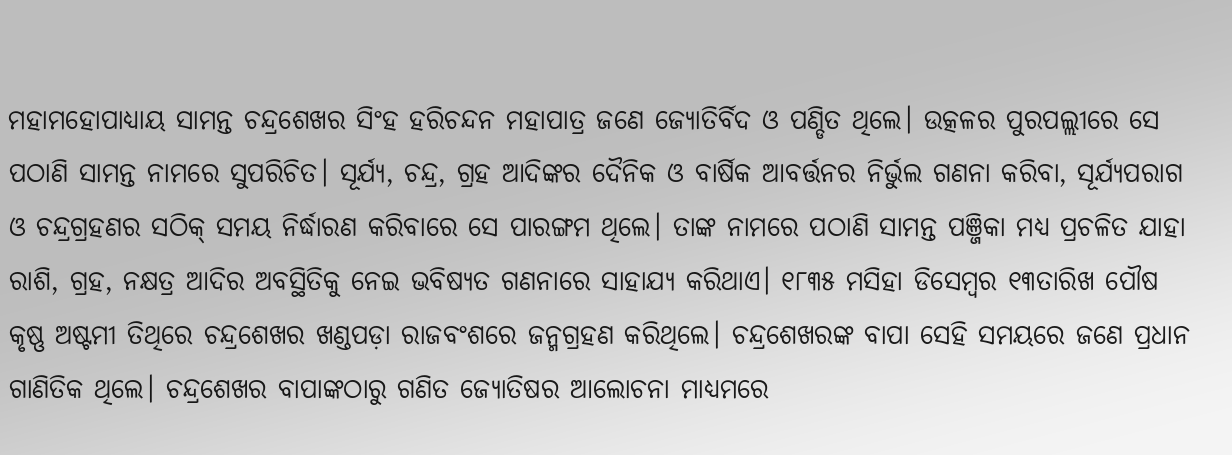ମହାମହୋପାଧ୍ୟାୟ ସାମନ୍ତ ଚନ୍ଦ୍ରଶେଖର ସିଂହ ହରିଚନ୍ଦନ ମହାପାତ୍ର ଜଣେ ଜ୍ୟୋତିର୍ବିଦ ଓ ପଣ୍ଡିତ ଥିଲେ। ଉତ୍କଳର ପୁରପଲ୍ଲୀରେ ସେ ପଠାଣି ସାମନ୍ତ ନାମରେ ସୁପରିଚିତ। ସୂର୍ଯ୍ୟ, ଚନ୍ଦ୍ର, ଗ୍ରହ ଆଦିଙ୍କର ଦୈନିକ ଓ ବାର୍ଷିକ ଆବର୍ତ୍ତନର ନିର୍ଭୁଲ ଗଣନା କରିବା, ସୂର୍ଯ୍ୟପରାଗ ଓ ଚନ୍ଦ୍ରଗ୍ରହଣର ସଠିକ୍ ସମୟ ନିର୍ଦ୍ଧାରଣ କରିବାରେ ସେ ପାରଙ୍ଗମ ଥିଲେ। ତାଙ୍କ ନାମରେ ପଠାଣି ସାମନ୍ତ ପଞ୍ଜିକା ମଧ୍ୟ ପ୍ରଚଳିତ ଯାହା ରାଶି, ଗ୍ରହ, ନକ୍ଷତ୍ର ଆଦିର ଅବସ୍ଥିତିକୁ ନେଇ ଭବିଷ୍ୟତ ଗଣନାରେ ସାହାଯ୍ୟ କରିଥାଏ। ୧୮୩୫ ମସିହା ଡିସେମ୍ବର ୧୩ତାରିଖ ପୌଷ କୃଷ୍ଣ ଅଷ୍ଟମୀ ତିଥିରେ ଚନ୍ଦ୍ରଶେଖର ଖଣ୍ଡପଡ଼ା ରାଜବଂଶରେ ଜନ୍ମଗ୍ରହଣ କରିଥିଲେ। ଚନ୍ଦ୍ରଶେଖରଙ୍କ ବାପା ସେହି ସମୟରେ ଜଣେ ପ୍ରଧାନ ଗାଣିତିକ ଥିଲେ। ଚନ୍ଦ୍ରଶେଖର ବାପାଙ୍କଠାରୁ ଗଣିତ ଜ୍ୟୋତିଷର ଆଲୋଚନା ମାଧ୍ୟମରେ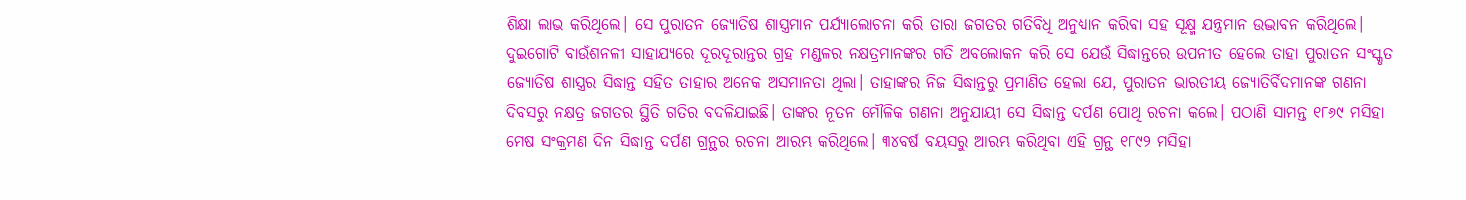ଶିକ୍ଷା ଲାଭ କରିଥିଲେ। ସେ ପୁରାତନ ଜ୍ୟୋତିଷ ଶାସ୍ତ୍ରମାନ ପର୍ଯ୍ୟାଲୋଚନା କରି ତାରା ଜଗତର ଗତିବିଧି ଅନୁଧ୍ୟାନ କରିବା ସହ ସୂକ୍ଷ୍ମ ଯନ୍ତ୍ରମାନ ଉଦ୍ଭାବନ କରିଥିଲେ। ଦୁଇଗୋଟି ବାଉଁଶନଳୀ ସାହାଯ୍ୟରେ ଦୂରଦୂରାନ୍ତର ଗ୍ରହ ମଣ୍ଡଳର ନକ୍ଷତ୍ରମାନଙ୍କର ଗତି ଅବଲୋକନ କରି ସେ ଯେଉଁ ସିଦ୍ଧାନ୍ତରେ ଉପନୀତ ହେଲେ ତାହା ପୁରାତନ ସଂସ୍କୃତ ଜ୍ୟୋତିଷ ଶାସ୍ତ୍ରର ସିଦ୍ଧାନ୍ତ ସହିତ ତାହାର ଅନେକ ଅସମାନତା ଥିଲା। ତାହାଙ୍କର ନିଜ ସିଦ୍ଧାନ୍ତରୁ ପ୍ରମାଣିତ ହେଲା ଯେ, ପୁରାତନ ଭାରତୀୟ ଜ୍ୟୋତିର୍ବିଦମାନଙ୍କ ଗଣନା ଦିବସରୁ ନକ୍ଷତ୍ର ଜଗତର ସ୍ଥିତି ଗତିର ବଦଳିଯାଇଛି। ତାଙ୍କର ନୂତନ ମୌଳିକ ଗଣନା ଅନୁଯାୟୀ ସେ ସିଦ୍ଧାନ୍ତ ଦର୍ପଣ ପୋଥି ରଚନା କଲେ। ପଠାଣି ସାମନ୍ତ ୧୮୬୯ ମସିହା ମେଷ ସଂକ୍ରମଣ ଦିନ ସିଦ୍ଧାନ୍ତ ଦର୍ପଣ ଗ୍ରନ୍ଥର ରଚନା ଆରମ୍ଭ କରିଥିଲେ। ୩୪ବର୍ଷ ବୟସରୁ ଆରମ୍ଭ କରିଥିବା ଏହି ଗ୍ରନ୍ଥ ୧୮୯୨ ମସିହା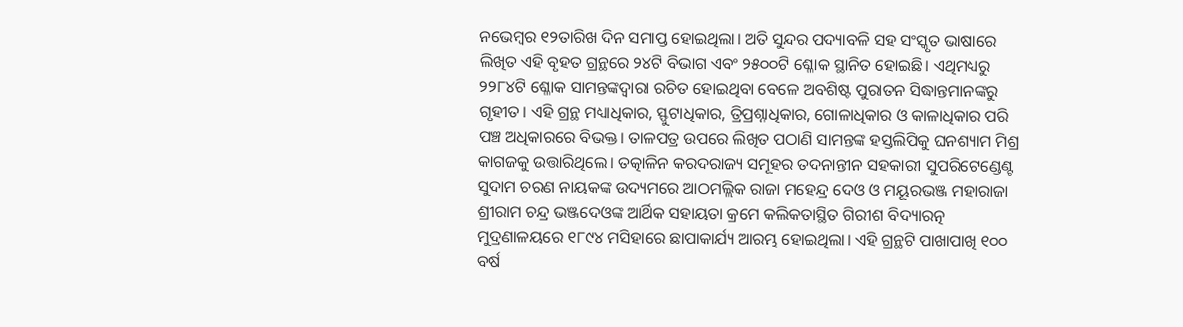ନଭେମ୍ବର ୧୨ତାରିଖ ଦିନ ସମାପ୍ତ ହୋଇଥିଲା। ଅତି ସୁନ୍ଦର ପଦ୍ୟାବଳି ସହ ସଂସ୍କୃତ ଭାଷାରେ ଲିଖିତ ଏହି ବୃହତ ଗ୍ରନ୍ଥରେ ୨୪ଟି ବିଭାଗ ଏବଂ ୨୫୦୦ଟି ଶ୍ଳୋକ ସ୍ଥାନିତ ହୋଇଛି। ଏଥିମଧ୍ୟରୁ ୨୨୮୪ଟି ଶ୍ଳୋକ ସାମନ୍ତଙ୍କଦ୍ୱାରା ରଚିତ ହୋଇଥିବା ବେଳେ ଅବଶିଷ୍ଟ ପୁରାତନ ସିଦ୍ଧାନ୍ତମାନଙ୍କରୁ ଗୃହୀତ। ଏହି ଗ୍ରନ୍ଥ ମଧ୍ୟାଧିକାର, ସ୍ଫୁଟାଧିକାର, ତ୍ରିପ୍ରଶ୍ନାଧିକାର, ଗୋଳାଧିକାର ଓ କାଳାଧିକାର ପରି ପଞ୍ଚ ଅଧିକାରରେ ବିଭକ୍ତ। ତାଳପତ୍ର ଉପରେ ଲିଖିତ ପଠାଣି ସାମନ୍ତଙ୍କ ହସ୍ତଲିପିକୁ ଘନଶ୍ୟାମ ମିଶ୍ର କାଗଜକୁ ଉତ୍ତାରିଥିଲେ। ତତ୍କାଳିନ କରଦରାଜ୍ୟ ସମୂହର ତଦନାନ୍ତୀନ ସହକାରୀ ସୁପରିଟେଣ୍ଡେଣ୍ଟ ସୁଦାମ ଚରଣ ନାୟକଙ୍କ ଉଦ୍ୟମରେ ଆଠମଲ୍ଲିକ ରାଜା ମହେନ୍ଦ୍ର ଦେଓ ଓ ମୟୂରଭଞ୍ଜ ମହାରାଜା ଶ୍ରୀରାମ ଚନ୍ଦ୍ର ଭଞ୍ଜଦେଓଙ୍କ ଆର୍ଥିକ ସହାୟତା କ୍ରମେ କଲିକତାସ୍ଥିତ ଗିରୀଶ ବିଦ୍ୟାରତ୍ନ ମୁଦ୍ରଣାଳୟରେ ୧୮୯୪ ମସିହାରେ ଛାପାକାର୍ଯ୍ୟ ଆରମ୍ଭ ହୋଇଥିଲା। ଏହି ଗ୍ରନ୍ଥଟି ପାଖାପାଖି ୧୦୦ ବର୍ଷ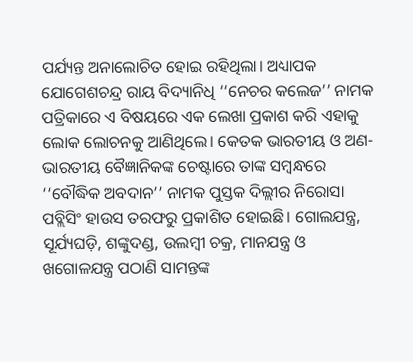ପର୍ଯ୍ୟନ୍ତ ଅନାଲୋଚିତ ହୋଇ ରହିଥିଲା। ଅଧ୍ୟାପକ ଯୋଗେଶଚନ୍ଦ୍ର ରାୟ ବିଦ୍ୟାନିଧି ‘‘ନେଚର କଲେଜ’’ ନାମକ ପତ୍ରିକାରେ ଏ ବିଷୟରେ ଏକ ଲେଖା ପ୍ରକାଶ କରି ଏହାକୁ ଲୋକ ଲୋଚନକୁ ଆଣିଥିଲେ। କେତକ ଭାରତୀୟ ଓ ଅଣ-ଭାରତୀୟ ବୈଜ୍ଞାନିକଙ୍କ ଚେଷ୍ଟାରେ ତାଙ୍କ ସମ୍ବନ୍ଧରେ ‘‘ବୌଦ୍ଧିକ ଅବଦାନ’’ ନାମକ ପୁସ୍ତକ ଦିଲ୍ଲୀର ନିରୋସା ପବ୍ଲିସିଂ ହାଉସ ତରଫରୁ ପ୍ରକାଶିତ ହୋଇଛି। ଗୋଲଯନ୍ତ୍ର, ସୂର୍ଯ୍ୟଘଡ଼ି, ଶଙ୍କୁଦଣ୍ଡ, ଉଲମ୍ବୀ ଚକ୍ର, ମାନଯନ୍ତ୍ର ଓ ଖଗୋଳଯନ୍ତ୍ର ପଠାଣି ସାମନ୍ତଙ୍କ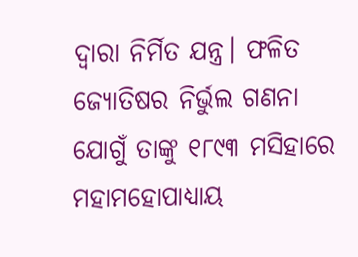ଦ୍ବାରା ନିର୍ମିତ ଯନ୍ତ୍ର। ଫଳିତ ଜ୍ୟୋତିଷର ନିର୍ଭୁଲ ଗଣନା ଯୋଗୁଁ ତାଙ୍କୁ ୧୮୯୩ ମସିହାରେ ମହାମହୋପାଧ୍ୟାୟ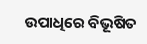ଉପାଧିରେ ବିଭୂଷିତ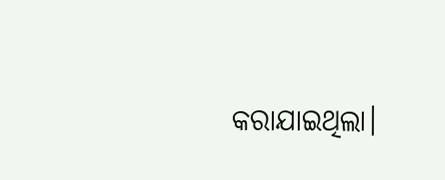କରାଯାଇଥିଲା।